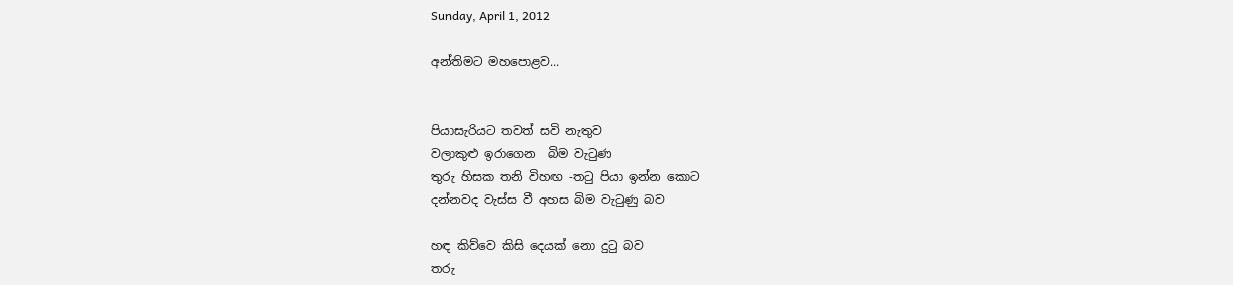Sunday, April 1, 2012

අන්තිමට මහපොළව...


පියාසැරියට තවත් සවි නැතුව
වලාකුළු ඉරාගෙන  බිම වැටුණ
තුරු හිසක තනි විහඟ -තටු පියා ඉන්න කොට
දන්නවද වැස්ස වී අහස බිම වැටුණු බව

හඳ කිව්වෙ කිසි දෙයක් නො දුටු බව
තරු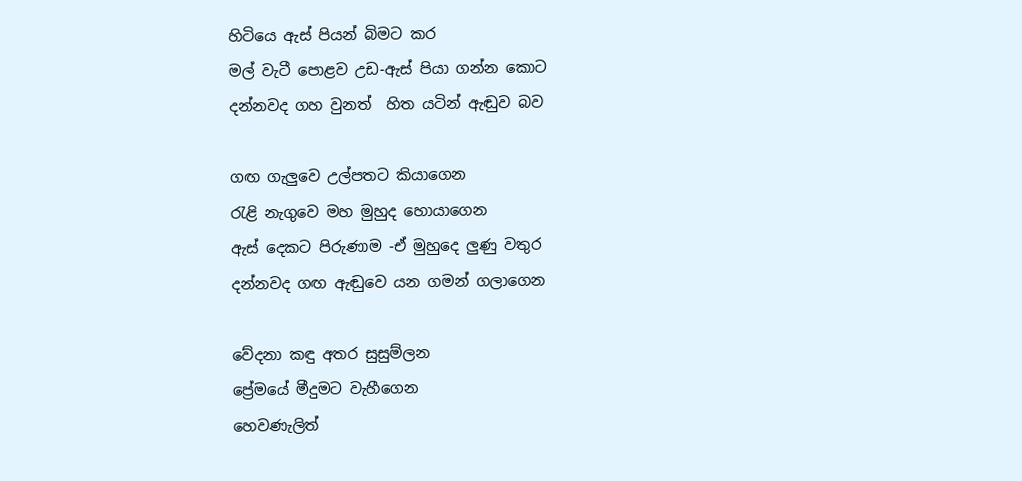හිටියෙ ඇස් පියන් බිමට කර
මල් වැටී පොළව උඩ-ඇස් පියා ගන්න කොට
දන්නවද ගහ වුනත්  හිත යටින් ඇඬුව බව

ගඟ ගැලුවෙ උල්පතට කියාගෙන
රැළි නැගුවෙ මහ මුහුද හොයාගෙන
ඇස් දෙකට පිරුණාම -ඒ මුහුදෙ ලුණු වතුර
දන්නවද ගඟ ඇඬුවෙ යන ගමන් ගලාගෙන

වේදනා කඳු අතර සුසුම්ලන
ප්‍රේමයේ මීදුමට වැහීගෙන
හෙවණැලිත්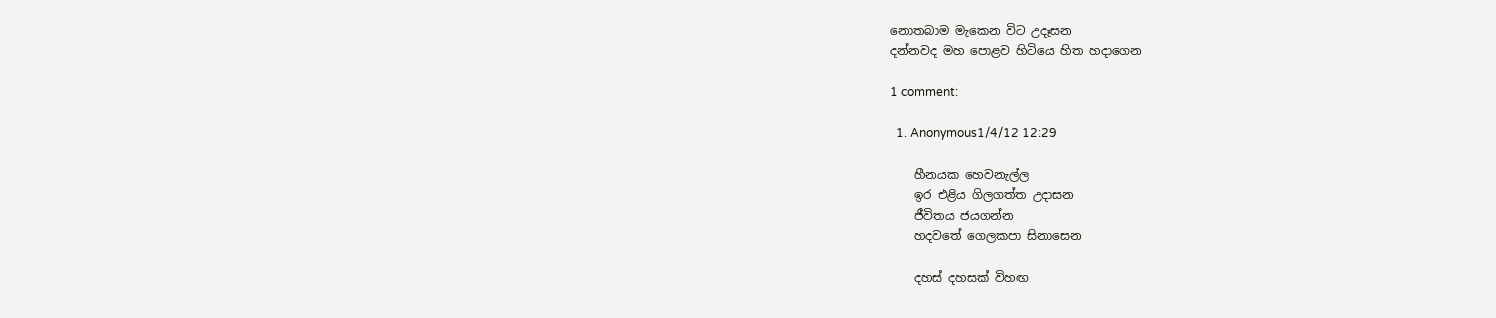නොතබාම මැකෙන විට උදෑසන
දන්නවද මහ පොළව හිටියෙ හිත හදාගෙන

1 comment:

  1. Anonymous1/4/12 12:29

    හීනයක හෙවනැල්ල
    ඉර එළිය ගිලගත්ත උදාසන
    ජීවිතය ජයගන්න
    හදවතේ ගෙලකපා සිනාසෙන

    දහස් දහසක් විහඟ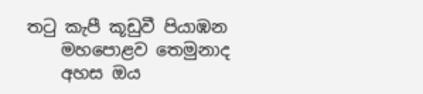තටු කැපී කූඩුවී පියාඹන
    මහපොළව තෙමුනාද
    අහස ඔය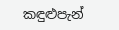කඳුළුපැන්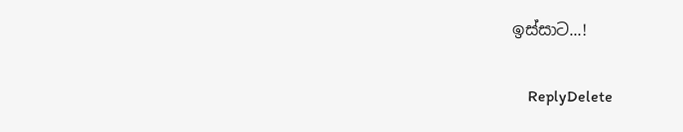ඉස්සාට...!

    ReplyDelete